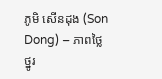ភូមិ សើនដុង (Son Dong) – ភាពថ្លៃថ្នូរ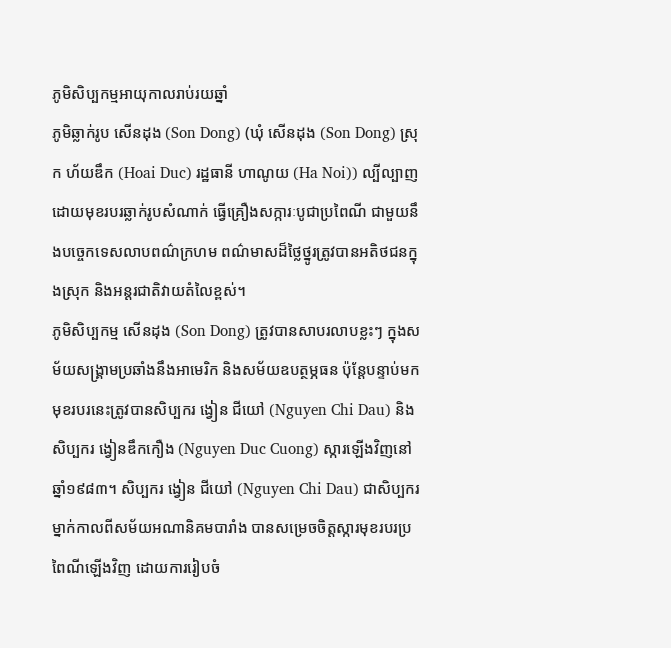ភូមិសិប្បកម្មអាយុកាលរាប់រយឆ្នាំ
ភូមិឆ្លាក់រូប សើនដុង (Son Dong) (ឃុំ សើនដុង (Son Dong) ស្រុក ហ័យឌឹក (Hoai Duc) រដ្ឋធានី ហាណូយ (Ha Noi)) ល្បីល្បាញដោយមុខរបរឆ្លាក់រូបសំណាក់ ធ្វើគ្រឿងសក្ការៈបូជាប្រពៃណី ជាមួយនឹងបច្ចេកទេសលាបពណ៌ក្រហម ពណ៌មាសដ៏ថ្លៃថ្នូរត្រូវបានអតិថជនក្នុងស្រុក និងអន្តរជាតិវាយតំលៃខ្ពស់។
ភូមិសិប្បកម្ម សើនដុង (Son Dong) ត្រូវបានសាបរលាបខ្លះៗ ក្នុងសម័យសង្រ្គាមប្រឆាំងនឹងអាមេរិក និងសម័យឧបត្ថម្ភធន ប៉ុន្តែបន្ទាប់មកមុខរបរនេះត្រូវបានសិប្បករ ង្វៀន ជីយៅ (Nguyen Chi Dau) និងសិប្បករ ង្វៀនឌឹកកឿង (Nguyen Duc Cuong) ស្ការឡើងវិញនៅឆ្នាំ១៩៨៣។ សិប្បករ ង្វៀន ជីយៅ (Nguyen Chi Dau) ជាសិប្បករម្នាក់កាលពីសម័យអណានិគមបារាំង បានសម្រេចចិត្តស្ការមុខរបរប្រពៃណីឡើងវិញ ដោយការរៀបចំ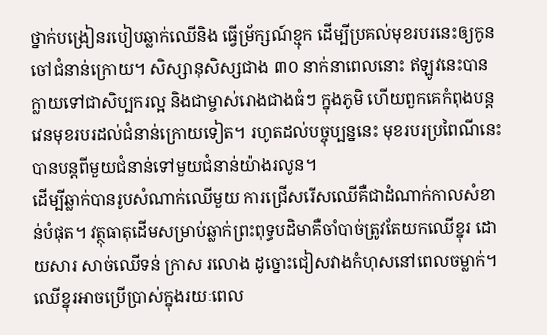ថ្នាក់បង្រៀនរបៀបឆ្លាក់ឈើនិង ធ្វើម្រ័ក្សណ៍ខ្មុក ដើម្បីប្រគល់មុខរបរនេះឲ្យកូនចៅជំនាន់ក្រោយ។ សិស្សានុសិស្សជាង ៣០ នាក់នាពេលនោះ ឥឡូវនេះបានក្លាយទៅជាសិប្បករល្អ និងជាម្ចាស់រោងជាងធំៗ ក្នុងភូមិ ហើយពួកគេកំពុងបន្តវេនមុខរបរដល់ជំនាន់ក្រោយទៀត។ រហូតដល់បច្ចុប្បន្ននេះ មុខរបរប្រពៃណីនេះបានបន្តពីមួយជំនាន់ទៅមួយជំនាន់យ៉ាងរលូន។
ដើម្បីឆ្លាក់បានរូបសំណាក់ឈើមួយ ការជ្រើសរើសឈើគឺជាដំណាក់កាលសំខាន់បំផុត។ វត្ថុធាតុដើមសម្រាប់ឆ្លាក់ព្រះពុទ្ធបដិមាគឺចាំបាច់ត្រូវតែយកឈើខ្នុរ ដោយសារ សាច់ឈើទន់ ក្រាស រលោង ដូច្នោះជៀសវាងកំហុសនៅពេលចម្លាក់។ ឈើខ្នុរអាចប្រើប្រាស់ក្នុងរយៈពេល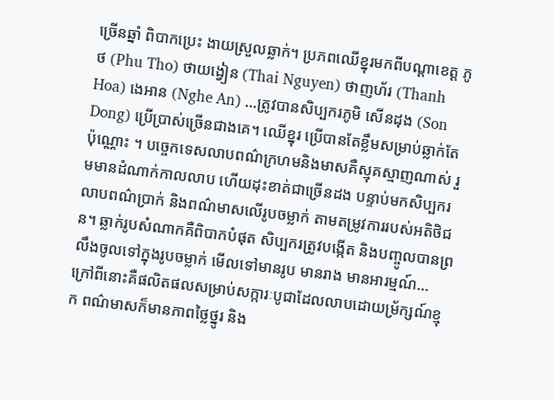ច្រើនឆ្នាំ ពិបាកប្រេះ ងាយស្រួលឆ្លាក់។ ប្រភពឈើខ្នុរមកពីបណ្ដាខេត្ត ភូ ថ (Phu Tho) ថាយង្វៀន (Thai Nguyen) ថាញហ័រ (Thanh Hoa) ងេអាន (Nghe An) …ត្រូវបានសិប្បករភូមិ សើនដុង (Son Dong) ប្រើប្រាស់ច្រើនជាងគេ។ ឈើខ្នុរ ប្រើបានតែខ្លឹមសម្រាប់ឆ្លាក់តែប៉ុណ្ណោះ ។ បច្ចេកទេសលាបពណ៌ក្រហមនិងមាសគឺស្មុគស្មាញណាស់ រួមមានដំណាក់កាលលាប ហើយដុះខាត់ជាច្រើនដង បន្ទាប់មកសិប្បករលាបពណ៌ប្រាក់ និងពណ៌មាសលើរូបចម្លាក់ តាមតម្រូវការរបស់អតិថិជន។ ឆ្លាក់រូបសំណាកគឺពិបាកបំផុត សិប្បករត្រូវបង្កើត និងបញ្ចូលបានព្រលឹងចូលទៅក្នុងរូបចម្លាក់ មើលទៅមានរូប មានរាង មានអារម្មណ៍... ក្រៅពីនោះគឺផលិតផលសម្រាប់សក្ការៈបូជាដែលលាបដោយម្រ័ក្សណ៍ខ្មុក ពណ៌មាសក៏មានភាពថ្លៃថ្នូរ និង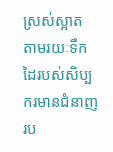ស្រស់ស្អាត តាមរយៈទឹកដៃរបស់សិប្បករមានជំនាញរប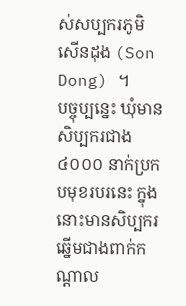ស់សប្បករភូមិ សើនដុង (Son Dong) ។
បច្ចុប្បន្នេះ ឃុំមានសិប្បករជាង ៤០០០ នាក់ប្រកបមុខរបរនេះ ក្នុងនោះមានសិប្បករឆ្នើមជាងពាក់កណ្តាល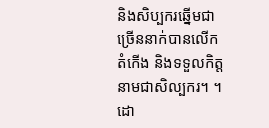និងសិប្បករឆ្នើមជាច្រើននាក់បានលើកតំកើង និងទទួលកិត្តនាមជាសិល្បករ។ ។ ដោ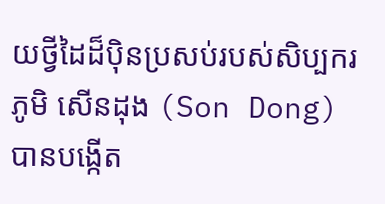យថ្វីដៃដ៏ប៉ិនប្រសប់របស់សិប្បករភូមិ សើនដុង (Son Dong) បានបង្កើត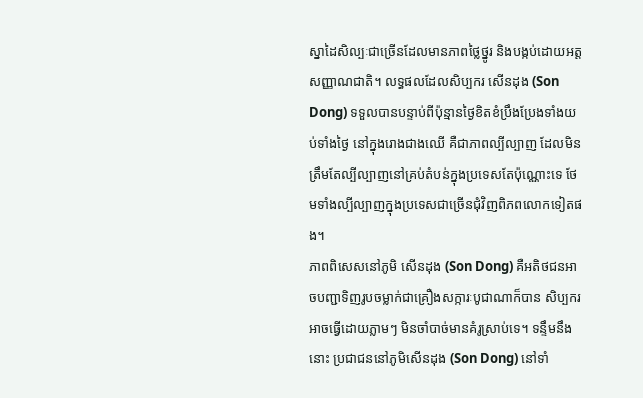ស្នាដៃសិល្បៈជាច្រើនដែលមានភាពថ្លៃថ្នូរ និងបង្កប់ដោយអត្តសញ្ញាណជាតិ។ លទ្ធផលដែលសិប្បករ សើនដុង (Son Dong) ទទួលបានបន្ទាប់ពីប៉ុន្មានថ្ងៃខិតខំប្រឹងប្រែងទាំងយប់ទាំងថ្ងៃ នៅក្នុងរោងជាងឈើ គឺជាភាពល្បីល្បាញ ដែលមិនត្រឹមតែល្បីល្បាញនៅគ្រប់តំបន់ក្នុងប្រទេសតែប៉ុណ្ណោះទេ ថែមទាំងល្បីល្បាញក្នុងប្រទេសជាច្រើនជុំវិញពិភពលោកទៀតផង។
ភាពពិសេសនៅភូមិ សើនដុង (Son Dong) គឺអតិថជនអាចបញ្ជាទិញរូបចម្លាក់ជាគ្រឿងសក្ការៈបូជាណាក៏បាន សិប្បករអាចធ្វើដោយភ្លាមៗ មិនចាំបាច់មានគំរូស្រាប់ទេ។ ទន្ទឹមនឹងនោះ ប្រជាជននៅភូមិសើនដុង (Son Dong) នៅទាំ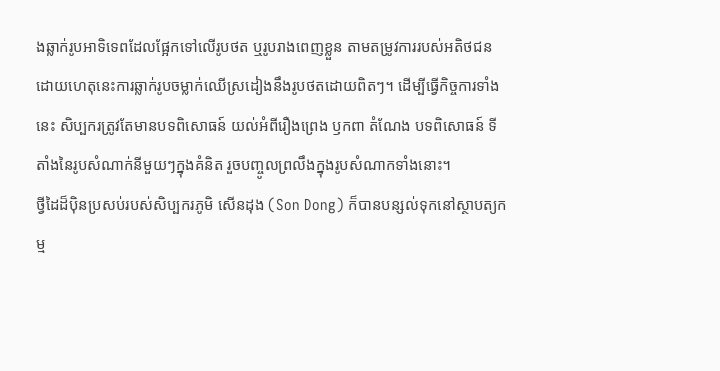ងឆ្លាក់រូបអាទិទេពដែលផ្អែកទៅលើរូបថត ឬរូបរាងពេញខ្លួន តាមតម្រូវការរបស់អតិថជន ដោយហេតុនេះការឆ្លាក់រូបចម្លាក់ឈើស្រដៀងនឹងរូបថតដោយពិតៗ។ ដើម្បីធ្វើកិច្ចការទាំងនេះ សិប្បករត្រូវតែមានបទពិសោធន៍ យល់អំពីរឿងព្រេង ឫកពា តំណែង បទពិសោធន៍ ទីតាំងនៃរូបសំណាក់នីមួយៗក្នុងគំនិត រួចបញ្ចូលព្រលឹងក្នុងរូបសំណាកទាំងនោះ។
ថ្វីដៃដ៏ប៉ិនប្រសប់របស់សិប្បករភូមិ សើនដុង (Son Dong) ក៏បានបន្សល់ទុកនៅស្ថាបត្យកម្ម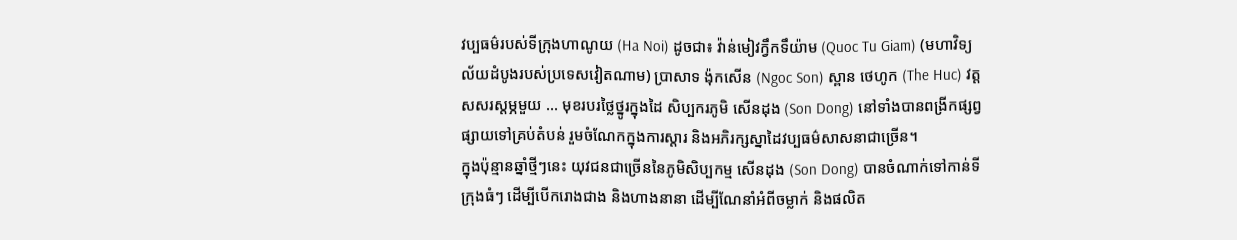វប្បធម៌របស់ទីក្រុងហាណូយ (Ha Noi) ដូចជា៖ វ៉ាន់មៀវក្វឹកទឹយ៉ាម (Quoc Tu Giam) (មហាវិទ្យល័យដំបូងរបស់ប្រទេសវៀតណាម) ប្រាសាទ ង៉ុកសើន (Ngoc Son) ស្ពាន ថេហូក (The Huc) វត្តសសរស្តម្ភមួយ ... មុខរបរថ្លៃថ្នូរក្នុងដៃ សិប្បករភូមិ សើនដុង (Son Dong) នៅទាំងបានពង្រីកផ្សព្វផ្សាយទៅគ្រប់តំបន់ រួមចំណែកក្នុងការស្តារ និងអភិរក្សស្នាដៃវប្បធម៌សាសនាជាច្រើន។
ក្នុងប៉ុន្មានឆ្នាំថ្មីៗនេះ យុវជនជាច្រើននៃភូមិសិប្បកម្ម សើនដុង (Son Dong) បានចំណាក់ទៅកាន់ទីក្រុងធំៗ ដើម្បីបើករោងជាង និងហាងនានា ដើម្បីណែនាំអំពីចម្លាក់ និងផលិត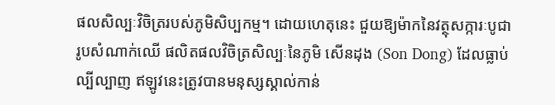ផលសិល្បៈវិចិត្ររបស់ភូមិសិប្បកម្ម។ ដោយហេតុនេះ ជួយឱ្យម៉ាកនៃវត្ថុសក្ការៈបូជា រូបសំណាក់ឈើ ផលិតផលវិចិត្រសិល្បៈនៃភូមិ សើនដុង (Son Dong) ដែលធ្លាប់ល្បីល្បាញ ឥឡូវនេះត្រូវបានមនុស្សស្គាល់កាន់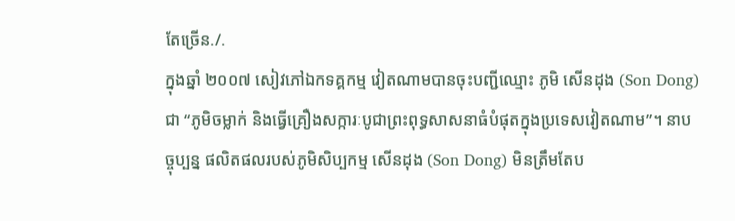តែច្រើន./.
ក្នុងឆ្នាំ ២០០៧ សៀវភៅឯកទគ្គកម្ម វៀតណាមបានចុះបញ្ជីឈ្មោះ ភូមិ សើនដុង (Son Dong) ជា “ភូមិចម្លាក់ និងធ្វើគ្រឿងសក្ការៈបូជាព្រះពុទ្ធសាសនាធំបំផុតក្នុងប្រទេសវៀតណាម”។ នាបច្ចុប្បន្ន ផលិតផលរបស់ភូមិសិប្បកម្ម សើនដុង (Son Dong) មិនត្រឹមតែប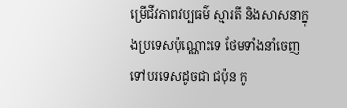ម្រើជីវភាពវប្បធម៌ ស្មារតី និងសាសនាក្នុងប្រទេសប៉ុណ្ណោះទេ ថែមទាំងនាំចេញទៅបរទេសដូចជា ជប៉ុន កូ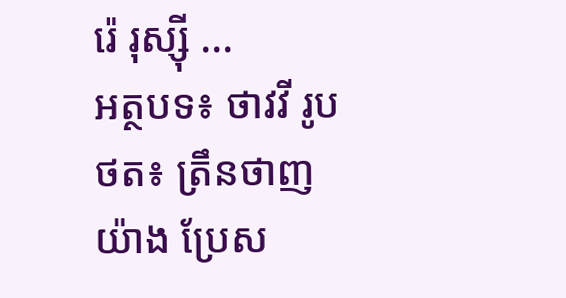រ៉េ រុស្ស៊ី ...
អត្ថបទ៖ ថាវវី រូបថត៖ ត្រឹនថាញយ៉ាង ប្រែស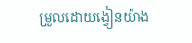ម្រួលដោយង្វៀនយ៉ាង